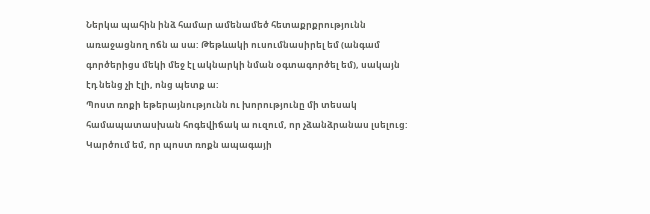Ներկա պահին ինձ համար ամենամեծ հետաքրքրությունն առաջացնող ոճն ա սա: Թեթևակի ուսումնասիրել եմ (անգամ գործերիցս մեկի մեջ էլ ակնարկի նման օգտագործել եմ), սակայն էդ նենց չի էլի, ոնց պետք ա:
Պոստ ռոքի եթերայնությունն ու խորությունը մի տեսակ համապատասխան հոգեվիճակ ա ուզում, որ չձանձրանաս լսելուց: Կարծում եմ, որ պոստ ռոքն ապագայի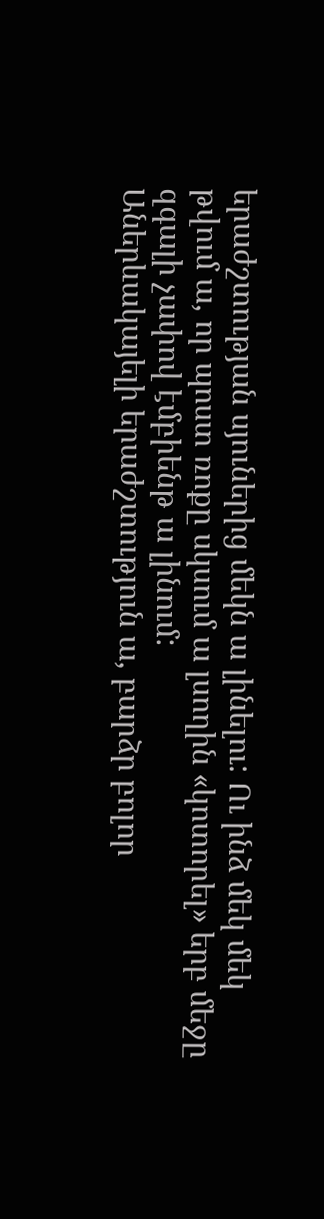երաժշտության սյուներից մեկն ա լինելու: Ու ինձ մեկ մեկ թվում ա, որ պոստ ռոքը սկսում ա լսողին «կոտորել» երբ մեջը զգալի չափով էմբիենթ ա լինում:
Աներևակայելի երաժշտություն ա, բարձր բոլոր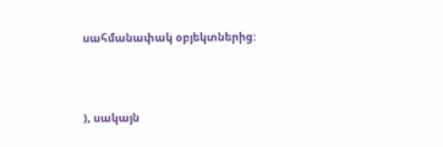սահմանափակ օբյեկտներից:




), սակայն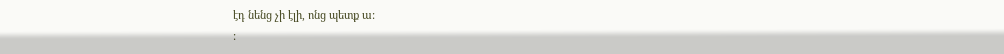էդ նենց չի էլի, ոնց պետք ա:
: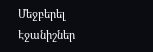Մեջբերել
Էջանիշներ